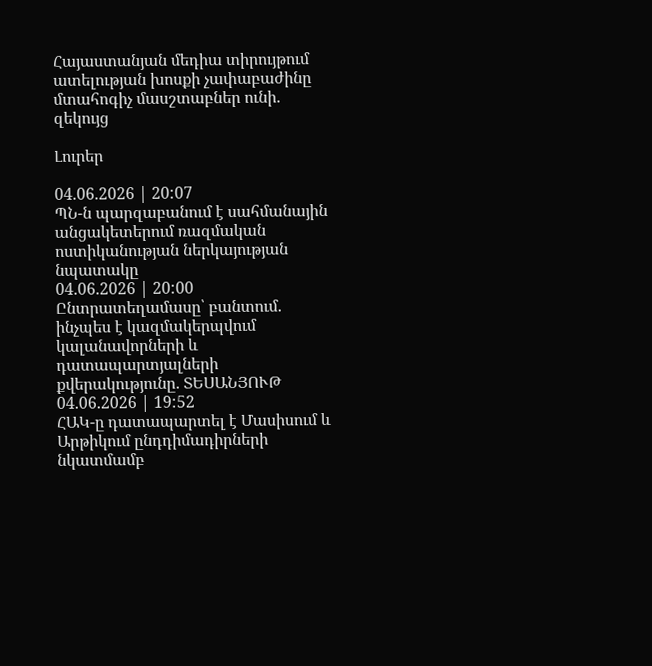Հայաստանյան մեդիա տիրույթում ատելության խոսքի չափաբաժինը մտահոգիչ մասշտաբներ ունի. զեկույց

Լուրեր

04.06.2026 | 20:07
ՊՆ-ն պարզաբանում է սահմանային անցակետերում ռազմական ոստիկանության ներկայության նպատակը
04.06.2026 | 20:00
Ընտրատեղամասը՝ բանտում. ինչպես է կազմակերպվում կալանավորների և դատապարտյալների քվերակությունը․ ՏԵՍԱՆՅՈՒԹ
04.06.2026 | 19:52
ՀԱԿ-ը դատապարտել է Մասիսում և Արթիկում ընդդիմադիրների նկատմամբ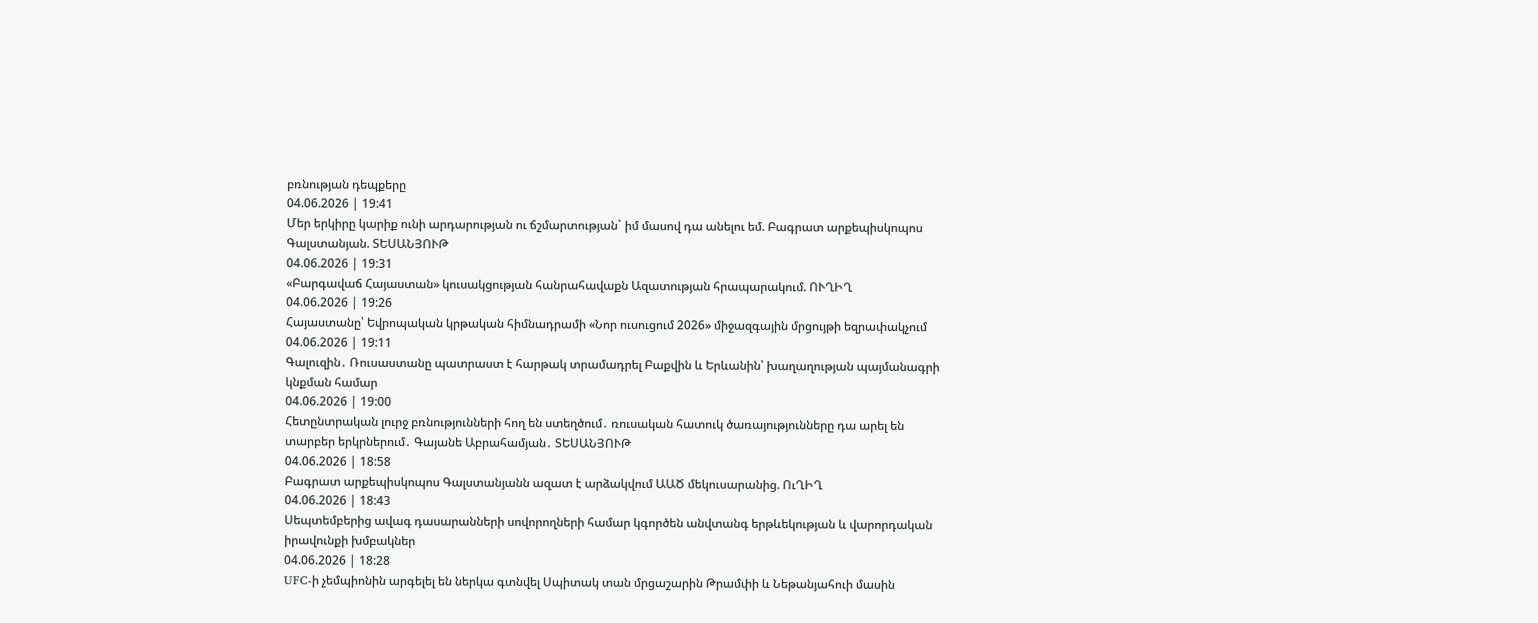բռնության դեպքերը
04.06.2026 | 19:41
Մեր երկիրը կարիք ունի արդարության ու ճշմարտության` իմ մասով դա անելու եմ. Բագրատ արքեպիսկոպոս Գալստանյան. ՏԵՍԱՆՅՈՒԹ
04.06.2026 | 19:31
«Բարգավաճ Հայաստան» կուսակցության հանրահավաքն Ազատության հրապարակում. ՈՒՂԻՂ
04.06.2026 | 19:26
Հայաստանը՝ Եվրոպական կրթական հիմնադրամի «Նոր ուսուցում 2026» միջազգային մրցույթի եզրափակչում
04.06.2026 | 19:11
Գալուզին․ Ռուսաստանը պատրաստ է հարթակ տրամադրել Բաքվին և Երևանին՝ խաղաղության պայմանագրի կնքման համար
04.06.2026 | 19:00
Հետընտրական լուրջ բռնությունների հող են ստեղծում․ ռուսական հատուկ ծառայությունները դա արել են տարբեր երկրներում․ Գայանե Աբրահամյան․ ՏԵՍԱՆՅՈՒԹ
04.06.2026 | 18:58
Բագրատ արքեպիսկոպոս Գալստանյանն ազատ է արձակվում ԱԱԾ մեկուսարանից. ՈւՂԻՂ
04.06.2026 | 18:43
Սեպտեմբերից ավագ դասարանների սովորողների համար կգործեն անվտանգ երթևեկության և վարորդական իրավունքի խմբակներ
04.06.2026 | 18:28
UFC-ի չեմպիոնին արգելել են ներկա գտնվել Սպիտակ տան մրցաշարին Թրամփի և Նեթանյահուի մասին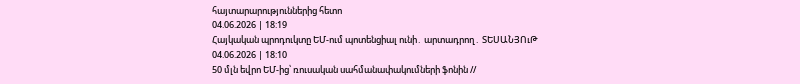հայտարարություններից հետո
04.06.2026 | 18:19
Հայկական պրոդուկտը ԵՄ-ում պոտենցիալ ունի․ արտադրող․ ՏԵՍԱՆՅՈւԹ
04.06.2026 | 18:10
50 մլն եվրո ԵՄ-ից՝ ռուսական սահմանափակումների ֆոնին //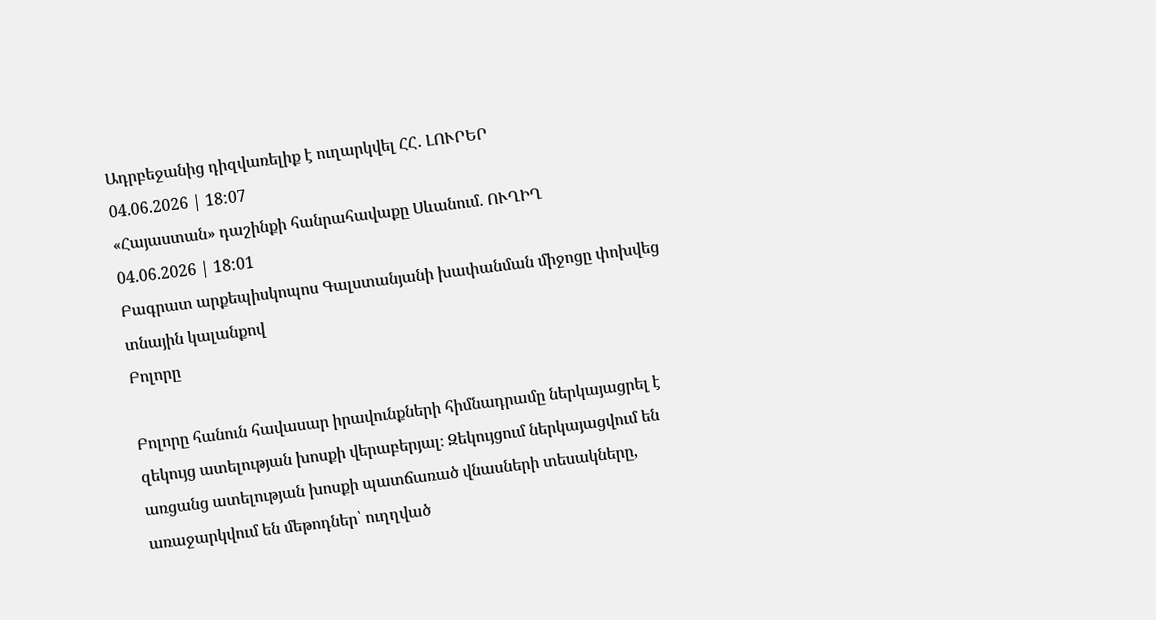Ադրբեջանից դիզվառելիք է ուղարկվել ՀՀ․ ԼՈՒՐԵՐ
04.06.2026 | 18:07
«Հայաստան» դաշինքի հանրահավաքը Սևանում. ՈՒՂԻՂ
04.06.2026 | 18:01
Բագրատ արքեպիսկոպոս Գալստանյանի խափանման միջոցը փոխվեց տնային կալանքով
Բոլորը

Բոլորը հանուն հավասար իրավունքների հիմնադրամը ներկայացրել է զեկույց ատելության խոսքի վերաբերյալ։ Զեկույցում ներկայացվում են առցանց ատելության խոսքի պատճառած վնասների տեսակները, առաջարկվում են մեթոդներ՝ ուղղված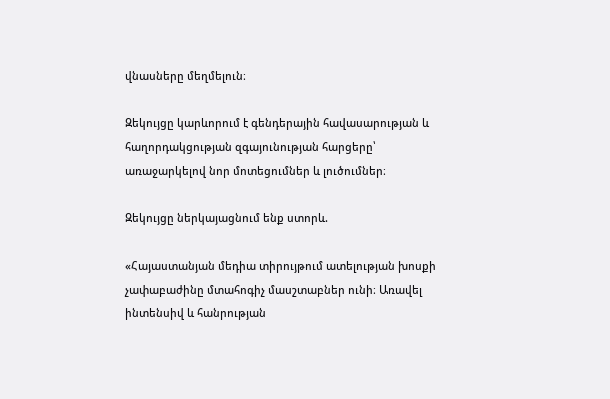վնասները մեղմելուն։

Զեկույցը կարևորում է գենդերային հավասարության և հաղորդակցության զգայունության հարցերը՝ առաջարկելով նոր մոտեցումներ և լուծումներ։

Զեկույցը ներկայացնում ենք ստորև.

«Հայաստանյան մեդիա տիրույթում ատելության խոսքի չափաբաժինը մտահոգիչ մասշտաբներ ունի։ Առավել ինտենսիվ և հանրության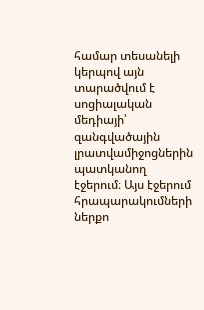համար տեսանելի կերպով այն տարածվում է սոցիալական մեդիայի՝ զանգվածային լրատվամիջոցներին պատկանող էջերում։ Այս էջերում հրապարակումների ներքո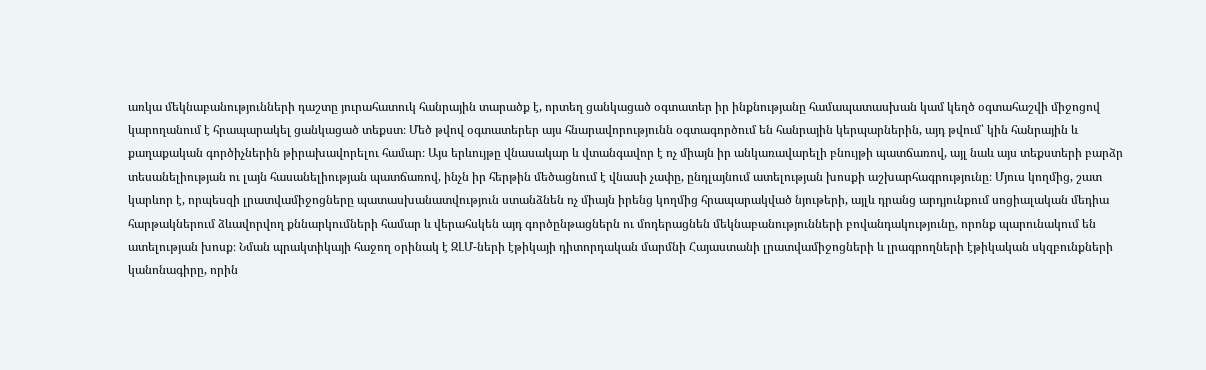առկա մեկնաբանությունների դաշտը յուրահատուկ հանրային տարածք է, որտեղ ցանկացած օգտատեր իր ինքնությանը համապատասխան կամ կեղծ օգտահաշվի միջոցով կարողանում է հրապարակել ցանկացած տեքստ։ Մեծ թվով օգտատերեր այս հնարավորությունն օգտագործում են հանրային կերպարներին, այդ թվում՝ կին հանրային և քաղաքական գործիչներին թիրախավորելու համար։ Այս երևույթը վնասակար և վտանգավոր է ոչ միայն իր անկառավարելի բնույթի պատճառով, այլ նաև այս տեքստերի բարձր տեսանելիության ու լայն հասանելիության պատճառով, ինչն իր հերթին մեծացնում է վնասի չափը, ընդլայնում ատելության խոսքի աշխարհագրությունը։ Մյուս կողմից, շատ կարևոր է, որպեսզի լրատվամիջոցները պատասխանատվություն ստանձնեն ոչ միայն իրենց կողմից հրապարակված նյութերի, այլև դրանց արդյունքում սոցիալական մեդիա հարթակներում ձևավորվող քննարկումների համար և վերահսկեն այդ գործընթացներն ու մոդերացնեն մեկնաբանությունների բովանդակությունը, որոնք պարունակում են ատելության խոսք։ Նման պրակտիկայի հաջող օրինակ է ԶԼՄ-ների էթիկայի դիտորդական մարմնի Հայաստանի լրատվամիջոցների և լրագրողների էթիկական սկզբունքների կանոնագիրը, որին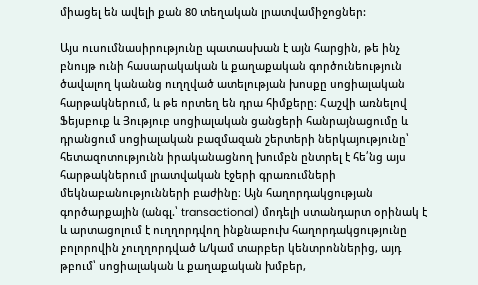միացել են ավելի քան 80 տեղական լրատվամիջոցներ:

Այս ուսումնասիրությունը պատասխան է այն հարցին, թե ինչ բնույթ ունի հասարակական և քաղաքական գործունեություն ծավալող կանանց ուղղված ատելության խոսքը սոցիալական հարթակներում, և թե որտեղ են դրա հիմքերը։ Հաշվի առնելով Ֆեյսբուք և Յություբ սոցիալական ցանցերի հանրայնացումը և դրանցում սոցիալական բազմազան շերտերի ներկայությունը՝ հետազոտությունն իրականացնող խումբն ընտրել է հե՛նց այս հարթակներում լրատվական էջերի գրառումների մեկնաբանությունների բաժինը։ Այն հաղորդակցության գործարքային (անգլ.՝ transactional) մոդելի ստանդարտ օրինակ է և արտացոլում է ուղղորդվող ինքնաբուխ հաղորդակցությունը բոլորովին չուղղորդված և/կամ տարբեր կենտրոններից, այդ թբում՝ սոցիալական և քաղաքական խմբեր,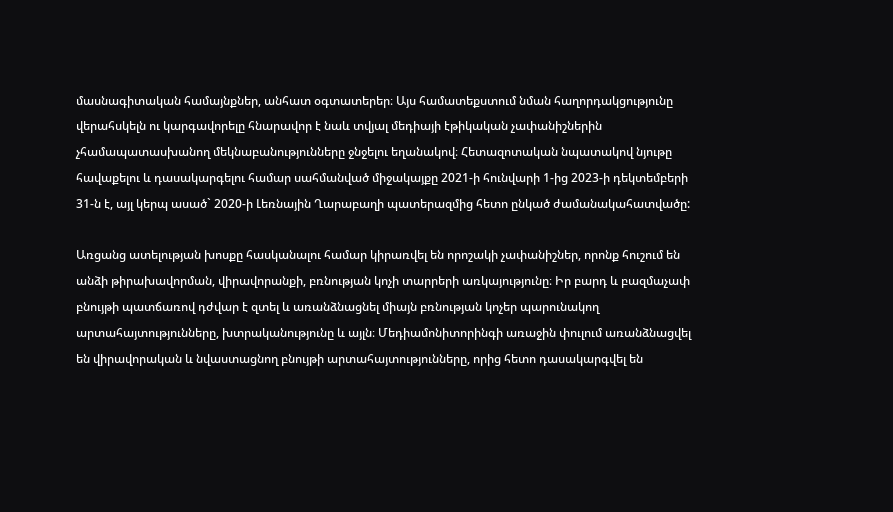մասնագիտական համայնքներ, անհատ օգտատերեր։ Այս համատեքստում նման հաղորդակցությունը վերահսկելն ու կարգավորելը հնարավոր է նաև տվյալ մեդիայի էթիկական չափանիշներին չհամապատասխանող մեկնաբանությունները ջնջելու եղանակով։ Հետազոտական նպատակով նյութը հավաքելու և դասակարգելու համար սահմանված միջակայքը 2021-ի հունվարի 1-ից 2023-ի դեկտեմբերի 31-ն է, այլ կերպ ասած` 2020-ի Լեռնային Ղարաբաղի պատերազմից հետո ընկած ժամանակահատվածը:

Առցանց ատելության խոսքը հասկանալու համար կիրառվել են որոշակի չափանիշներ, որոնք հուշում են անձի թիրախավորման, վիրավորանքի, բռնության կոչի տարրերի առկայությունը։ Իր բարդ և բազմաչափ բնույթի պատճառով դժվար է զտել և առանձնացնել միայն բռնության կոչեր պարունակող արտահայտությունները, խտրականությունը և այլն։ Մեդիամոնիտորինգի առաջին փուլում առանձնացվել են վիրավորական և նվաստացնող բնույթի արտահայտությունները, որից հետո դասակարգվել են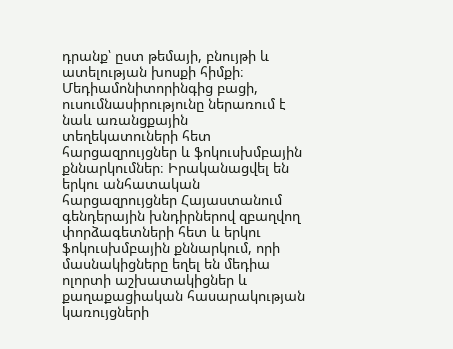դրանք՝ ըստ թեմայի, բնույթի և ատելության խոսքի հիմքի։ Մեդիամոնիտորինգից բացի, ուսումնասիրությունը ներառում է նաև առանցքային տեղեկատուների հետ հարցազրույցներ և ֆոկուսխմբային քննարկումներ։ Իրականացվել են երկու անհատական հարցազրույցներ Հայաստանում գենդերային խնդիրներով զբաղվող փորձագետների հետ և երկու ֆոկուսխմբային քննարկում, որի մասնակիցները եղել են մեդիա ոլորտի աշխատակիցներ և քաղաքացիական հասարակության կառույցների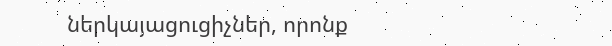ներկայացուցիչներ, որոնք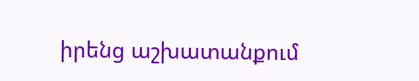իրենց աշխատանքում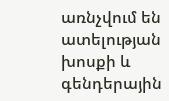առնչվում են ատելության խոսքի և գենդերային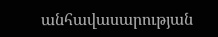անհավասարության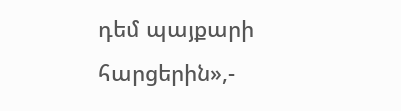դեմ պայքարի հարցերին»,-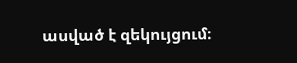ասված է զեկույցում։